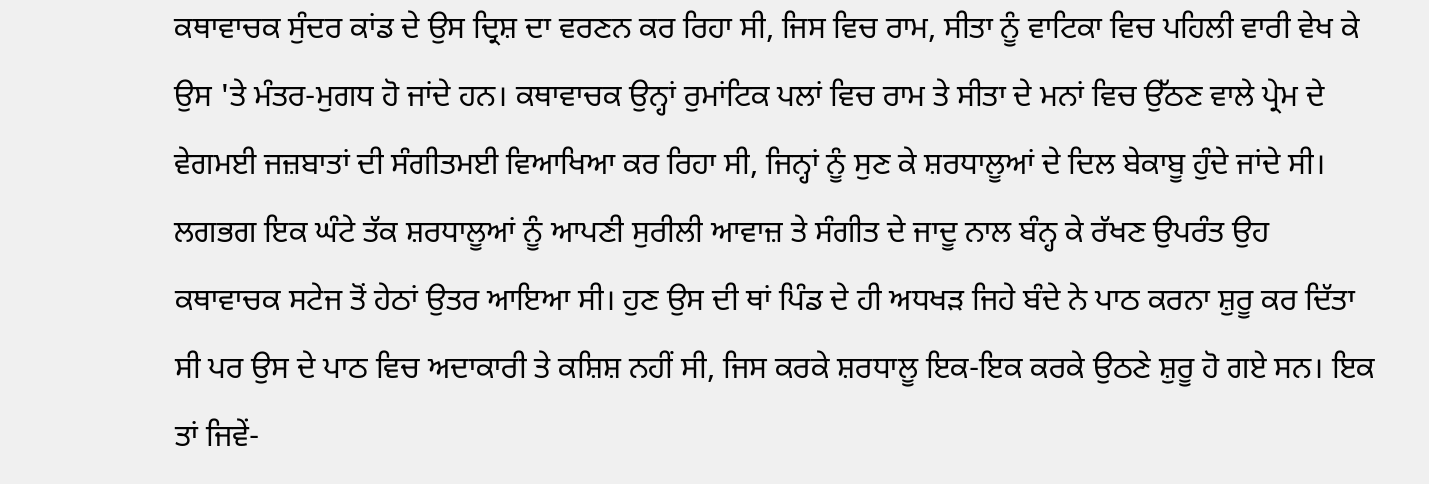ਕਥਾਵਾਚਕ ਸੁੰਦਰ ਕਾਂਡ ਦੇ ਉਸ ਦ੍ਰਿਸ਼ ਦਾ ਵਰਣਨ ਕਰ ਰਿਹਾ ਸੀ, ਜਿਸ ਵਿਚ ਰਾਮ, ਸੀਤਾ ਨੂੰ ਵਾਟਿਕਾ ਵਿਚ ਪਹਿਲੀ ਵਾਰੀ ਵੇਖ ਕੇ ਉਸ 'ਤੇ ਮੰਤਰ-ਮੁਗਧ ਹੋ ਜਾਂਦੇ ਹਨ। ਕਥਾਵਾਚਕ ਉਨ੍ਹਾਂ ਰੁਮਾਂਟਿਕ ਪਲਾਂ ਵਿਚ ਰਾਮ ਤੇ ਸੀਤਾ ਦੇ ਮਨਾਂ ਵਿਚ ਉੱਠਣ ਵਾਲੇ ਪ੍ਰੇਮ ਦੇ ਵੇਗਮਈ ਜਜ਼ਬਾਤਾਂ ਦੀ ਸੰਗੀਤਮਈ ਵਿਆਖਿਆ ਕਰ ਰਿਹਾ ਸੀ, ਜਿਨ੍ਹਾਂ ਨੂੰ ਸੁਣ ਕੇ ਸ਼ਰਧਾਲੂਆਂ ਦੇ ਦਿਲ ਬੇਕਾਬੂ ਹੁੰਦੇ ਜਾਂਦੇ ਸੀ।
ਲਗਭਗ ਇਕ ਘੰਟੇ ਤੱਕ ਸ਼ਰਧਾਲੂਆਂ ਨੂੰ ਆਪਣੀ ਸੁਰੀਲੀ ਆਵਾਜ਼ ਤੇ ਸੰਗੀਤ ਦੇ ਜਾਦੂ ਨਾਲ ਬੰਨ੍ਹ ਕੇ ਰੱਖਣ ਉਪਰੰਤ ਉਹ ਕਥਾਵਾਚਕ ਸਟੇਜ ਤੋਂ ਹੇਠਾਂ ਉਤਰ ਆਇਆ ਸੀ। ਹੁਣ ਉਸ ਦੀ ਥਾਂ ਪਿੰਡ ਦੇ ਹੀ ਅਧਖੜ ਜਿਹੇ ਬੰਦੇ ਨੇ ਪਾਠ ਕਰਨਾ ਸ਼ੁਰੂ ਕਰ ਦਿੱਤਾ ਸੀ ਪਰ ਉਸ ਦੇ ਪਾਠ ਵਿਚ ਅਦਾਕਾਰੀ ਤੇ ਕਸ਼ਿਸ਼ ਨਹੀਂ ਸੀ, ਜਿਸ ਕਰਕੇ ਸ਼ਰਧਾਲੂ ਇਕ-ਇਕ ਕਰਕੇ ਉਠਣੇ ਸ਼ੁਰੂ ਹੋ ਗਏ ਸਨ। ਇਕ ਤਾਂ ਜਿਵੇਂ-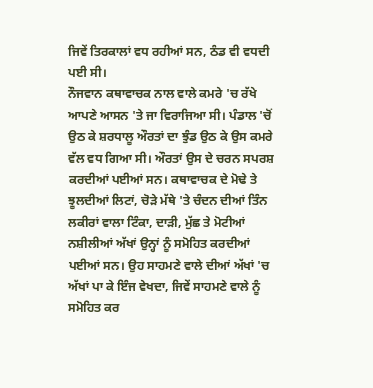ਜਿਵੇਂ ਤਿਰਕਾਲਾਂ ਵਧ ਰਹੀਆਂ ਸਨ, ਠੰਡ ਵੀ ਵਧਦੀ ਪਈ ਸੀ।
ਨੌਜਵਾਨ ਕਥਾਵਾਚਕ ਨਾਲ ਵਾਲੇ ਕਮਰੇ 'ਚ ਰੱਖੇ ਆਪਣੇ ਆਸਨ 'ਤੇ ਜਾ ਵਿਰਾਜਿਆ ਸੀ। ਪੰਡਾਲ 'ਚੋਂ ਉਠ ਕੇ ਸ਼ਰਧਾਲੂ ਔਰਤਾਂ ਦਾ ਝੁੰਡ ਉਠ ਕੇ ਉਸ ਕਮਰੇ ਵੱਲ ਵਧ ਗਿਆ ਸੀ। ਔਰਤਾਂ ਉਸ ਦੇ ਚਰਨ ਸਪਰਸ਼ ਕਰਦੀਆਂ ਪਈਆਂ ਸਨ। ਕਥਾਵਾਚਕ ਦੇ ਮੋਢੇ ਤੇ ਝੂਲਦੀਆਂ ਲਿਟਾਂ, ਚੋੜੇ ਮੱਥੇ 'ਤੇ ਚੰਦਨ ਦੀਆਂ ਤਿੰਨ ਲਕੀਰਾਂ ਵਾਲਾ ਟਿੰਕਾ, ਦਾੜੀ, ਮੁੱਛ ਤੇ ਮੋਟੀਆਂ ਨਸ਼ੀਲੀਆਂ ਅੱਖਾਂ ਉਨ੍ਹਾਂ ਨੂੰ ਸਮੋਹਿਤ ਕਰਦੀਆਂ ਪਈਆਂ ਸਨ। ਉਹ ਸਾਹਮਣੇ ਵਾਲੇ ਦੀਆਂ ਅੱਖਾਂ 'ਚ ਅੱਖਾਂ ਪਾ ਕੇ ਇੰਜ ਵੇਖਦਾ, ਜਿਵੇਂ ਸਾਹਮਣੇ ਵਾਲੇ ਨੂੰ ਸਮੋਹਿਤ ਕਰ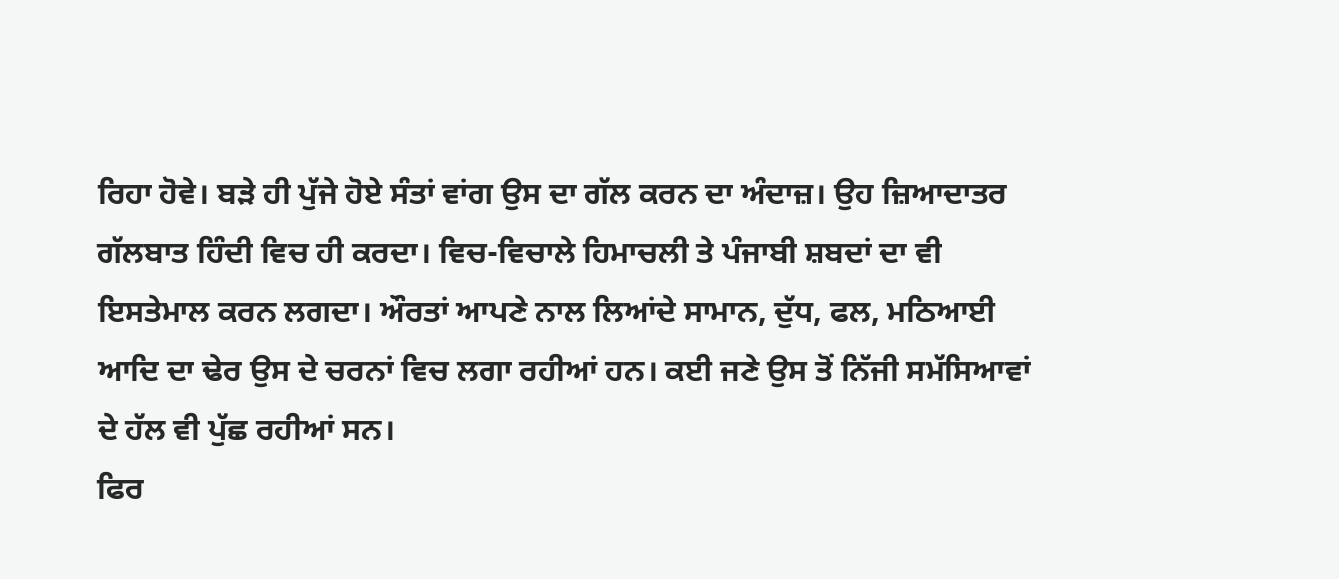ਰਿਹਾ ਹੋਵੇ। ਬੜੇ ਹੀ ਪੁੱਜੇ ਹੋਏ ਸੰਤਾਂ ਵਾਂਗ ਉਸ ਦਾ ਗੱਲ ਕਰਨ ਦਾ ਅੰਦਾਜ਼। ਉਹ ਜ਼ਿਆਦਾਤਰ ਗੱਲਬਾਤ ਹਿੰਦੀ ਵਿਚ ਹੀ ਕਰਦਾ। ਵਿਚ-ਵਿਚਾਲੇ ਹਿਮਾਚਲੀ ਤੇ ਪੰਜਾਬੀ ਸ਼ਬਦਾਂ ਦਾ ਵੀ ਇਸਤੇਮਾਲ ਕਰਨ ਲਗਦਾ। ਔਰਤਾਂ ਆਪਣੇ ਨਾਲ ਲਿਆਂਦੇ ਸਾਮਾਨ, ਦੁੱਧ, ਫਲ, ਮਠਿਆਈ ਆਦਿ ਦਾ ਢੇਰ ਉਸ ਦੇ ਚਰਨਾਂ ਵਿਚ ਲਗਾ ਰਹੀਆਂ ਹਨ। ਕਈ ਜਣੇ ਉਸ ਤੋਂ ਨਿੱਜੀ ਸਮੱਸਿਆਵਾਂ ਦੇ ਹੱਲ ਵੀ ਪੁੱਛ ਰਹੀਆਂ ਸਨ।
ਫਿਰ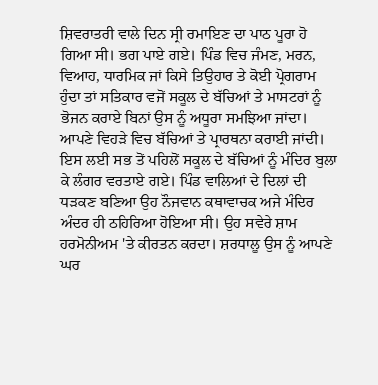ਸ਼ਿਵਰਾਤਰੀ ਵਾਲੇ ਦਿਨ ਸ੍ਰੀ ਰਮਾਇਣ ਦਾ ਪਾਠ ਪੂਰਾ ਹੋ ਗਿਆ ਸੀ। ਭਗ ਪਾਏ ਗਏ। ਪਿੰਡ ਵਿਚ ਜੰਮਣ, ਮਰਨ, ਵਿਆਹ, ਧਾਰਮਿਕ ਜਾਂ ਕਿਸੇ ਤਿਉਹਾਰ ਤੇ ਕੋਈ ਪ੍ਰੋਗਰਾਮ ਹੁੰਦਾ ਤਾਂ ਸਤਿਕਾਰ ਵਜੋਂ ਸਕੂਲ ਦੇ ਬੱਚਿਆਂ ਤੇ ਮਾਸਟਰਾਂ ਨੂੰ ਭੋਜਨ ਕਰਾਏ ਬਿਨਾਂ ਉਸ ਨੂੰ ਅਧੂਰਾ ਸਮਝਿਆ ਜਾਂਦਾ। ਆਪਣੇ ਵਿਹੜੇ ਵਿਚ ਬੱਚਿਆਂ ਤੇ ਪ੍ਰਾਰਥਨਾ ਕਰਾਈ ਜਾਂਦੀ। ਇਸ ਲਈ ਸਭ ਤੋਂ ਪਹਿਲੋਂ ਸਕੂਲ ਦੇ ਬੱਚਿਆਂ ਨੂੰ ਮੰਦਿਰ ਬੁਲਾ ਕੇ ਲੰਗਰ ਵਰਤਾਏ ਗਏ। ਪਿੰਡ ਵਾਲਿਆਂ ਦੇ ਦਿਲਾਂ ਦੀ ਧੜਕਣ ਬਣਿਆ ਉਹ ਨੌਜਵਾਨ ਕਥਾਵਾਚਕ ਅਜੇ ਮੰਦਿਰ ਅੰਦਰ ਹੀ ਠਹਿਰਿਆ ਹੋਇਆ ਸੀ। ਉਹ ਸਵੇਰੇ ਸ਼ਾਮ ਹਰਮੋਨੀਅਮ 'ਤੇ ਕੀਰਤਨ ਕਰਦਾ। ਸ਼ਰਧਾਲੂ ਉਸ ਨੂੰ ਆਪਣੇ ਘਰ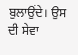ਬੁਲਾਉਂਦੇ। ਉਸ ਦੀ ਸੇਵਾ